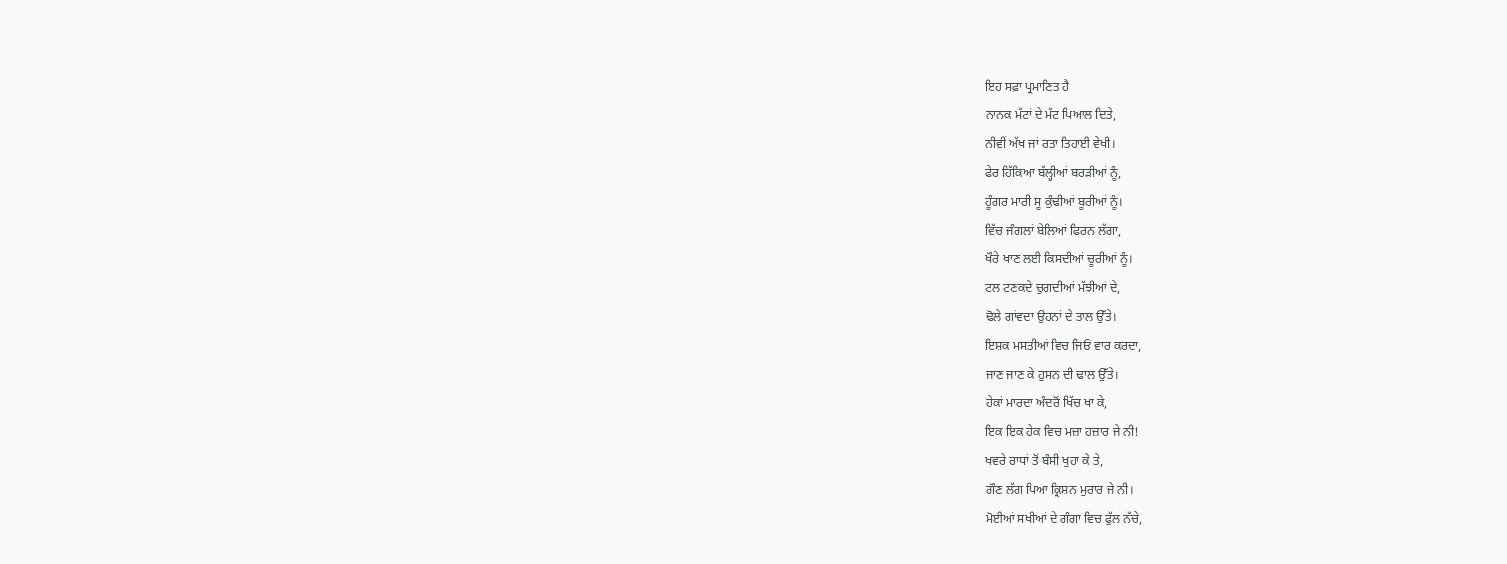ਇਹ ਸਫ਼ਾ ਪ੍ਰਮਾਣਿਤ ਹੈ
ਨਾਨਕ ਮੱਟਾਂ ਦੇ ਮੱਟ ਪਿਆਲ ਦਿਤੇ,
ਨੀਵੀਂ ਅੱਖ ਜਾਂ ਰਤਾ ਤਿਹਾਈ ਵੇਖੀ।
ਫੇਰ ਹਿੱਕਿਆ ਬੱਲ੍ਹੀਆਂ ਬਰੜੀਆਂ ਨੂੰ,
ਹੂੰਗਰ ਮਾਰੀ ਸੂ ਕੁੰਢੀਆਂ ਬੂਰੀਆਂ ਨੂੰ।
ਵਿੱਚ ਜੰਗਲਾਂ ਬੇਲਿਆਂ ਫਿਰਨ ਲੱਗਾ,
ਖੌਰੇ ਖਾਣ ਲਈ ਕਿਸਦੀਆਂ ਚੂਰੀਆਂ ਨੂੰ।
ਟਲ ਟਣਕਦੇ ਚੁਗਦੀਆਂ ਮੱਝੀਆਂ ਦੇ,
ਢੋਲੇ ਗਾਂਵਦਾ ਉਹਨਾਂ ਦੇ ਤਾਲ ਉੱਤੇ।
ਇਸ਼ਕ ਮਸਤੀਆਂ ਵਿਚ ਜਿਓਂ ਵਾਰ ਕਰਦਾ,
ਜਾਣ ਜਾਣ ਕੇ ਹੁਸਨ ਦੀ ਢਾਲ ਉੱਤੇ।
ਹੇਕਾਂ ਮਾਰਦਾ ਅੰਦਰੋਂ ਖਿੱਚ ਖਾ ਕੇ,
ਇਕ ਇਕ ਹੇਕ ਵਿਚ ਮਜ਼ਾ ਹਜ਼ਾਰ ਜੇ ਨੀ!
ਖਵਰੇ ਰਾਧਾਂ ਤੋਂ ਬੰਸੀ ਖੁਹਾ ਕੇ ਤੇ,
ਗੌਣ ਲੱਗ ਪਿਆ ਕ੍ਰਿਸ਼ਨ ਮੁਰਾਰ ਜੇ ਨੀ।
ਮੋਈਆਂ ਸਖੀਆਂ ਦੇ ਗੰਗਾ ਵਿਚ ਫੁੱਲ ਨੱਚੇ,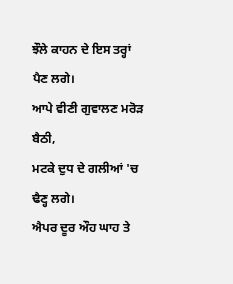ਝੌਲੇ ਕਾਹਨ ਦੇ ਇਸ ਤਰ੍ਹਾਂ ਪੈਣ ਲਗੇ।
ਆਪੇ ਵੀਣੀ ਗੁਵਾਲਣ ਮਰੋੜ ਬੈਠੀ,
ਮਟਕੇ ਦੁਧ ਦੇ ਗਲੀਆਂ 'ਚ ਢੈਣ੍ਹ ਲਗੇ।
ਐਪਰ ਦੂਰ ਔਹ ਘਾਹ ਤੇ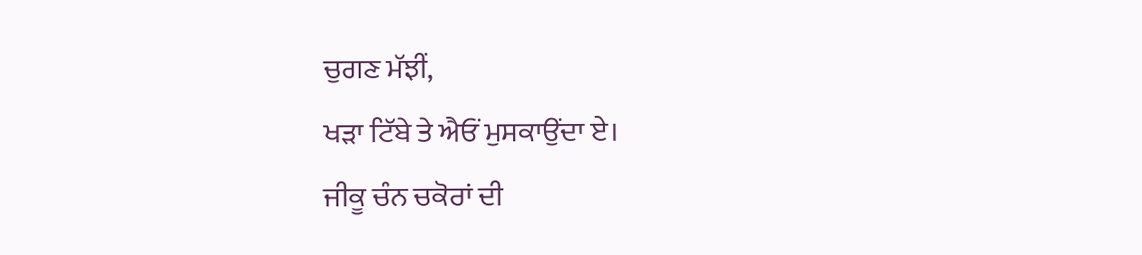ਚੁਗਣ ਮੱਝੀਂ,
ਖੜਾ ਟਿੱਬੇ ਤੇ ਐਓਂ ਮੁਸਕਾਉਂਦਾ ਏ।
ਜੀਕੂ ਚੰਨ ਚਕੋਰਾਂ ਦੀ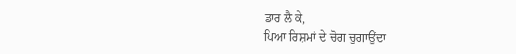ਡਾਰ ਲੈ ਕੇ,
ਪਿਆ ਰਿਸ਼ਮਾਂ ਦੇ ਚੋਗ ਚੁਗਾਉਂਦਾ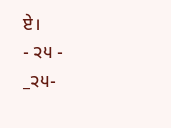ਏ।
- ੨੫ -
_੨੫-